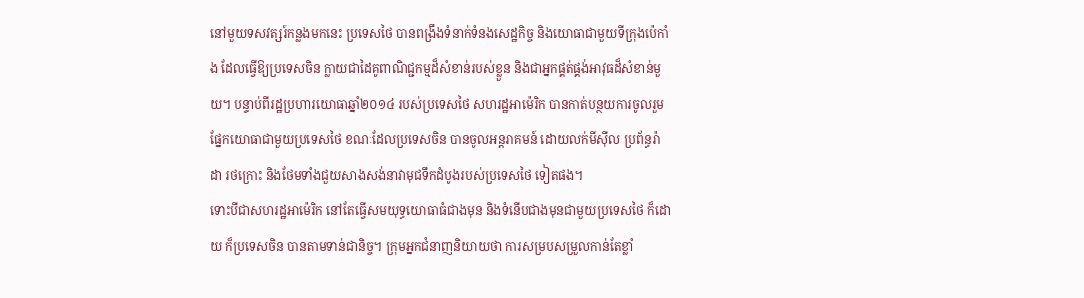នៅមួយទសវត្សរ៍កន្លងមកនេះ ប្រទេសថៃ បានពង្រឹងទំនាក់ទំនងសេដ្ឋកិច្ច និងយោធាជាមួយទីក្រុងប៉េកាំង ដែលធ្វើឱ្យប្រទេសចិន ក្លាយជាដៃគូពាណិជ្ជកម្មដ៏សំខាន់របស់ខ្លួន និងជាអ្នកផ្គត់ផ្គង់អាវុធដ៏សំខាន់មួយ។ បន្ទាប់ពីរដ្ឋប្រហារយោធាឆ្នាំ២០១៤ របស់ប្រទេសថៃ សហរដ្ឋអាម៉េរិក បានកាត់បន្ថយការចូលរួមផ្នែកយោធាជាមួយប្រទេសថៃ ខណៈដែលប្រទេសចិន បានចូលអន្តរាគមន៍ ដោយលក់មីស៊ីល ប្រព័ន្ធរ៉ាដា រថក្រោះ និងថែមទាំងជួយសាងសង់នាវាមុជទឹកដំបូងរបស់ប្រទេសថៃ ទៀតផង។
ទោះបីជាសហរដ្ឋអាម៉េរិក នៅតែធ្វើសមយុទ្ធយោធាធំជាងមុន និងទំនើបជាងមុនជាមួយប្រទេសថៃ ក៏ដោយ ក៏ប្រទេសចិន បានតាមទាន់ជានិច្ច។ ក្រុមអ្នកជំនាញនិយាយថា ការសម្របសម្រួលកាន់តែខ្លាំ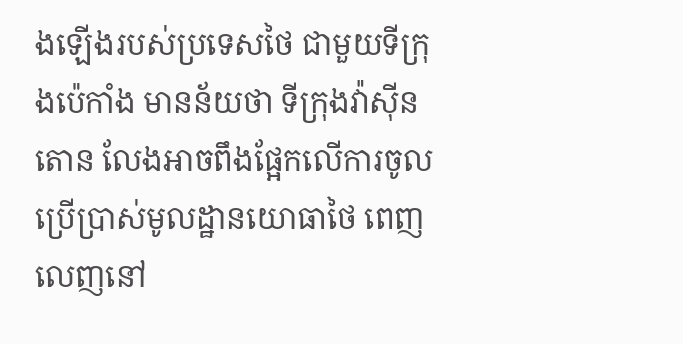ងឡើងរបស់ប្រទេសថៃ ជាមួយទីក្រុងប៉េកាំង មានន័យថា ទីក្រុងវ៉ាស៊ីនតោន លែងអាចពឹងផ្អែកលើការចូលប្រើប្រាស់មូលដ្ឋានយោធាថៃ ពេញលេញនៅ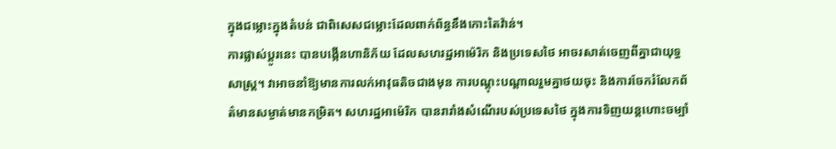ក្នុងជម្លោះក្នុងតំបន់ ជាពិសេសជម្លោះដែលពាក់ព័ន្ធនឹងកោះតៃវ៉ាន់។
ការផ្លាស់ប្តូរនេះ បានបង្កើនហានិភ័យ ដែលសហរដ្ឋអាម៉េរិក និងប្រទេសថៃ អាចរសាត់ចេញពីគ្នាជាយុទ្ធសាស្ត្រ។ វាអាចនាំឱ្យមានការលក់អាវុធតិចជាងមុន ការបណ្តុះបណ្តាលរួមគ្នាថយចុះ និងការចែករំលែកព័ត៌មានសម្ងាត់មានកម្រិត។ សហរដ្ឋអាម៉េរិក បានរារាំងសំណើរបស់ប្រទេសថៃ ក្នុងការទិញយន្តហោះចម្បាំ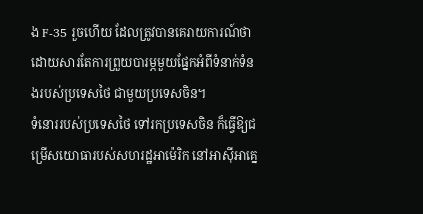ង F-35 រួចហើយ ដែលត្រូវបានគេរាយការណ៍ថា ដោយសារតែការព្រួយបារម្ភមួយផ្នែកអំពីទំនាក់ទំនងរបស់ប្រទេសថៃ ជាមួយប្រទេសចិន។
ទំនោររបស់ប្រទេសថៃ ទៅរកប្រទេសចិន ក៏ធ្វើឱ្យជម្រើសយោធារបស់សហរដ្ឋអាម៉េរិក នៅអាស៊ីអាគ្នេ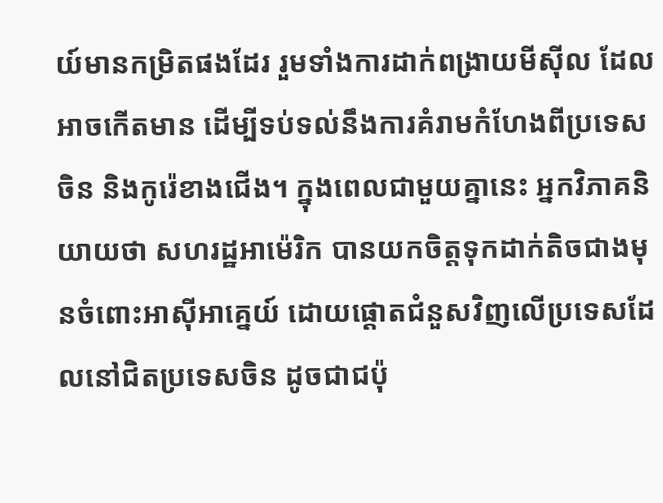យ៍មានកម្រិតផងដែរ រួមទាំងការដាក់ពង្រាយមីស៊ីល ដែលអាចកើតមាន ដើម្បីទប់ទល់នឹងការគំរាមកំហែងពីប្រទេសចិន និងកូរ៉េខាងជើង។ ក្នុងពេលជាមួយគ្នានេះ អ្នកវិភាគនិយាយថា សហរដ្ឋអាម៉េរិក បានយកចិត្តទុកដាក់តិចជាងមុនចំពោះអាស៊ីអាគ្នេយ៍ ដោយផ្តោតជំនួសវិញលើប្រទេសដែលនៅជិតប្រទេសចិន ដូចជាជប៉ុ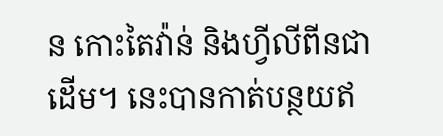ន កោះតៃវ៉ាន់ និងហ្វីលីពីនជាដើម។ នេះបានកាត់បន្ថយឥ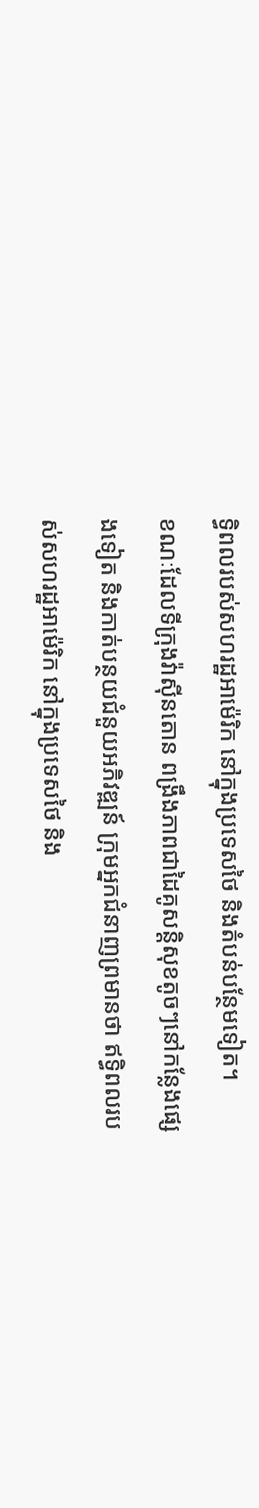ទ្ធិពលរបស់សហរដ្ឋអាម៉េរិក នៅក្នុងប្រទេសថៃ និងតំបន់បន្ថែមទៀត។
ខណៈដែលទីក្រុងវ៉ាស៊ីនតោន ពង្រឹងភាពជាដៃគូសន្តិសុខតូចៗនៅកន្លែងផ្សេងទៀត និងកាត់បន្ថយជំនួយអភិវឌ្ឍន៍ ក្រុមអ្នកជំនាញព្រមានថា ឥទ្ធិពលរបស់សហរដ្ឋអាម៉េរិក នៅក្នុងប្រទេសថៃ និង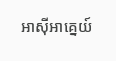អាស៊ីអាគ្នេយ៍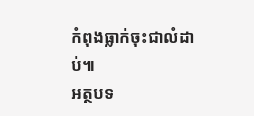កំពុងធ្លាក់ចុះជាលំដាប់៕
អត្ថបទ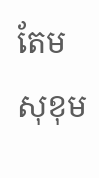តែម សុខុម